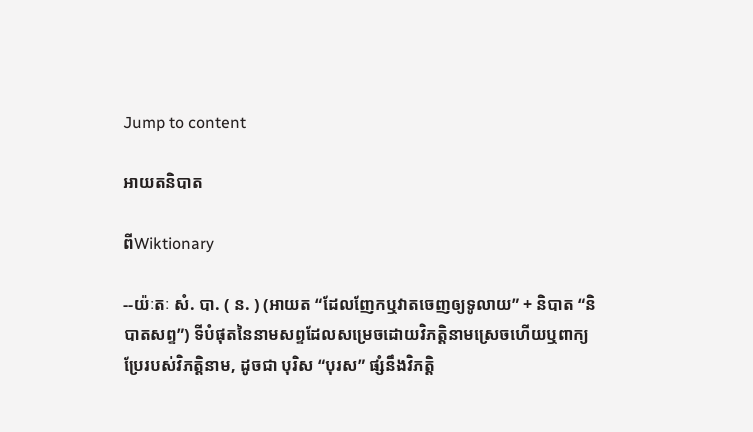Jump to content

អាយតនិបាត

ពីWiktionary

--យ៉ៈតៈ សំ. បា. ( ន. ) (អាយត “ដែលញែកឬវាតចេញឲ្យទូលាយ” + និបាត “និបាតសព្ទ”) ទីបំផុតនៃនាមសព្ទដែលសម្រេចដោយវិភត្តិនាមស្រេចហើយឬពាក្យប្រែរបស់វិភត្តិនាម, ដូចជា បុរិស “បុរស” ផ្សំនឹងវិភត្តិ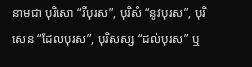នាមជា បុរិសោ “រីបុរស”, បុរិសំ “នូវបុរស”, បុរិសេន “ដែលបុរស”, បុរិសស្ស “ដល់បុរស” ឬ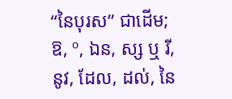“នៃបុរស” ជាដើម; ឱ, º, ឯន, ស្ស ឬ រី, នូវ, ដែល, ដល់, នៃ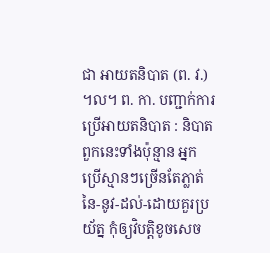ជា អាយតនិបាត (ព. វ.) ។ល។ ព. កា. បញ្ជាក់ការប្រើអាយតនិបាត : និបាតពួកនេះទាំងប៉ុន្មាន អ្នកប្រើស្មានៗច្រើនតែភ្លាត់ នៃ-នូវ-ដល់-ដោយគួរប្រយ័ត្ន កុំឲ្យវិបត្តិខូចសេច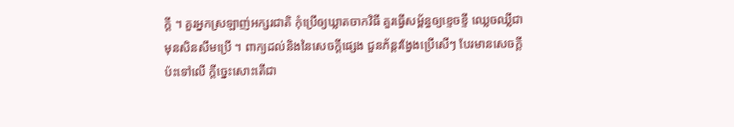ក្ដី ។ គួរអ្នកស្រឡាញ់អក្សរជាតិ កុំប្រើឲ្យឃ្លាតចាកវិធី គួរធ្វើសម្ព័ន្ធឲ្យខ្ទេចខ្ទី ឈ្លេចឈ្លីជាមុនសិនសឹមប្រើ ។ ពាក្យដល់និងនៃសេចក្ដីផ្សេង ជួនភ័ន្តវង្វែងប្រើសើៗ បែរមានសេចក្ដីប៉ះទៅលើ ក្តីច្នេះសោះតើជា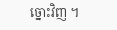ច្នោះវិញ ។